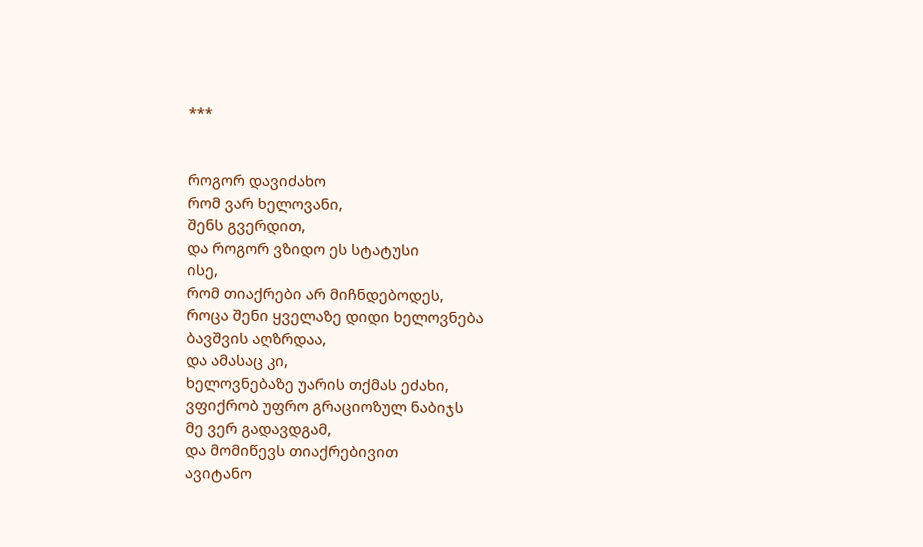***


როგორ დავიძახო
რომ ვარ ხელოვანი,
შენს გვერდით,
და როგორ ვზიდო ეს სტატუსი
ისე,
რომ თიაქრები არ მიჩნდებოდეს,
როცა შენი ყველაზე დიდი ხელოვნება
ბავშვის აღზრდაა,
და ამასაც კი,
ხელოვნებაზე უარის თქმას ეძახი,
ვფიქრობ უფრო გრაციოზულ ნაბიჯს
მე ვერ გადავდგამ,
და მომიწევს თიაქრებივით
ავიტანო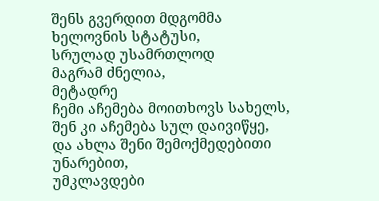შენს გვერდით მდგომმა
ხელოვნის სტატუსი,
სრულად უსამრთლოდ
მაგრამ ძნელია,
მეტადრე
ჩემი აჩემება მოითხოვს სახელს,
შენ კი აჩემება სულ დაივიწყე,
და ახლა შენი შემოქმედებითი
უნარებით,
უმკლავდები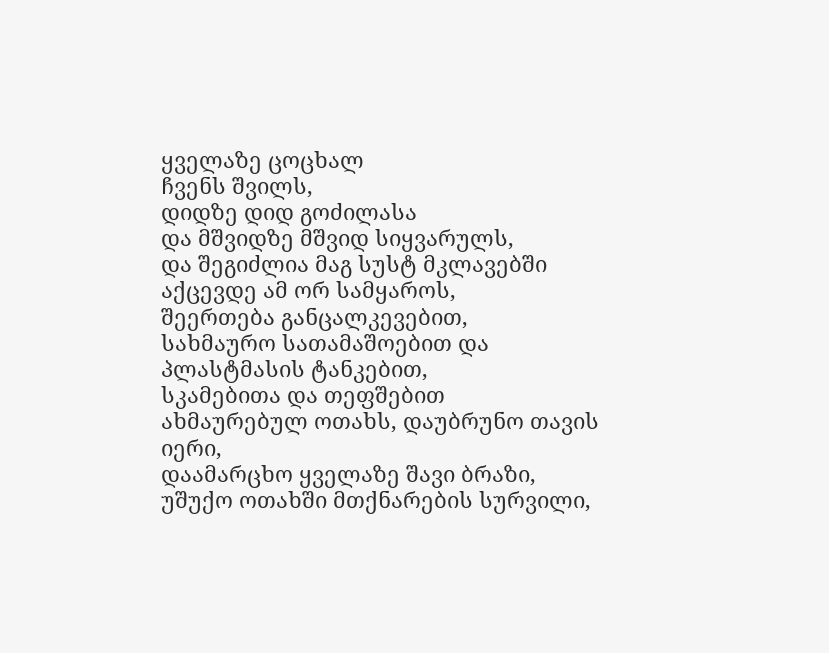ყველაზე ცოცხალ
ჩვენს შვილს,
დიდზე დიდ გოძილასა
და მშვიდზე მშვიდ სიყვარულს,
და შეგიძლია მაგ სუსტ მკლავებში
აქცევდე ამ ორ სამყაროს,
შეერთება განცალკევებით,
სახმაურო სათამაშოებით და პლასტმასის ტანკებით,
სკამებითა და თეფშებით
ახმაურებულ ოთახს, დაუბრუნო თავის იერი,
დაამარცხო ყველაზე შავი ბრაზი,
უშუქო ოთახში მთქნარების სურვილი,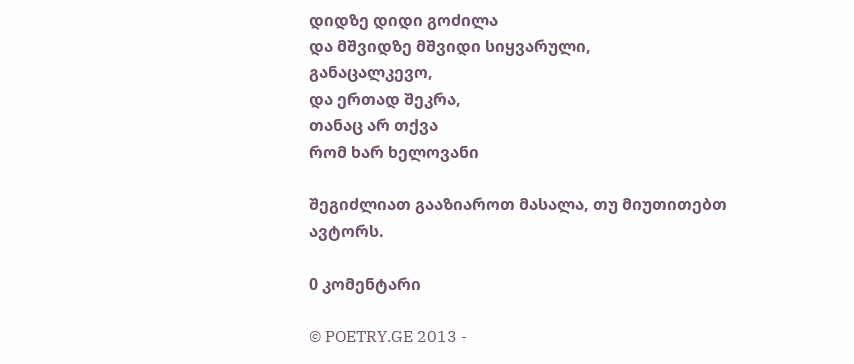დიდზე დიდი გოძილა
და მშვიდზე მშვიდი სიყვარული,
განაცალკევო,
და ერთად შეკრა,
თანაც არ თქვა
რომ ხარ ხელოვანი

შეგიძლიათ გააზიაროთ მასალა, თუ მიუთითებთ ავტორს.

0 კომენტარი

© POETRY.GE 2013 -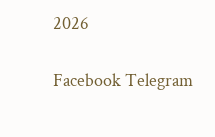2026

Facebook Telegram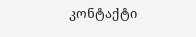კონტაქტი